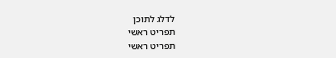לדלג לתוכן
תפריט ראשי
תפריט ראשי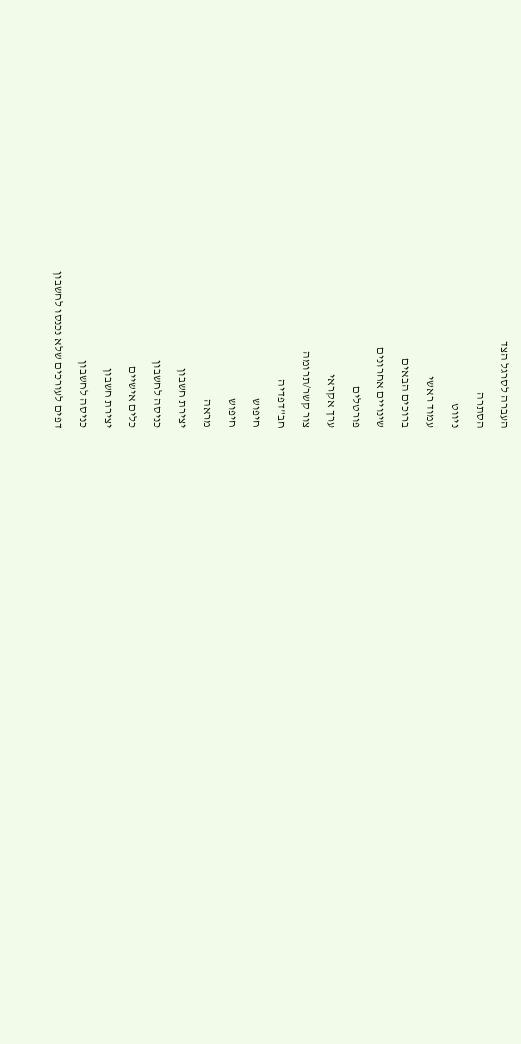העברה לסרגל הצד
הסתרה
ניווט
עמוד ראשי
ברוכים הבאים
שינויים אחרונים
פורטלים
ערך אקראי
צור קשר/תרומה
חב"דפדיה
חיפוש
חיפוש
מראה
יצירת חשבון
כניסה לחשבון
כלים אישיים
יצירת חשבון
כניסה לחשבון
דפים לעורכים שלא נכנסו לחשבון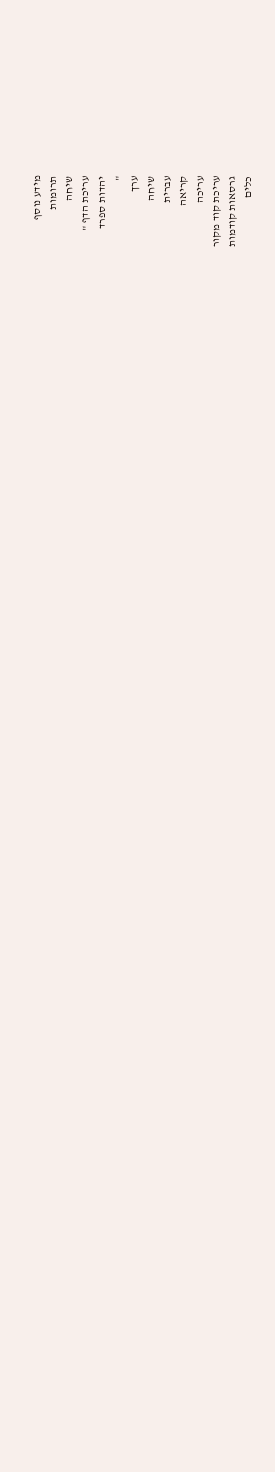מידע נוסף
תרומות
שיחה
עריכת הדף "
יהדות ספרד
"
ערך
שיחה
עברית
קריאה
עריכה
עריכת קוד מקור
גרסאות קודמות
כלים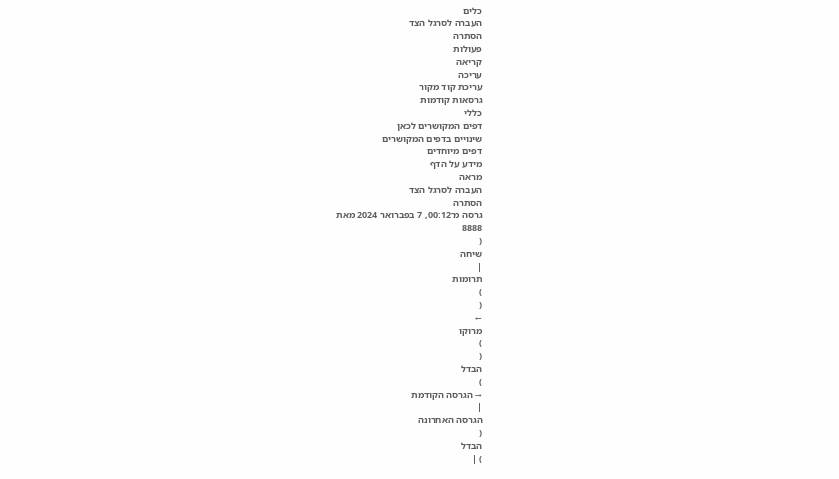כלים
העברה לסרגל הצד
הסתרה
פעולות
קריאה
עריכה
עריכת קוד מקור
גרסאות קודמות
כללי
דפים המקושרים לכאן
שינויים בדפים המקושרים
דפים מיוחדים
מידע על הדף
מראה
העברה לסרגל הצד
הסתרה
גרסה מ־00:12, 7 בפברואר 2024 מאת
8888
(
שיחה
|
תרומות
)
(
←
מרוקו
)
(
הבדל
)
→ הגרסה הקודמת
|
הגרסה האחרונה
(
הבדל
) |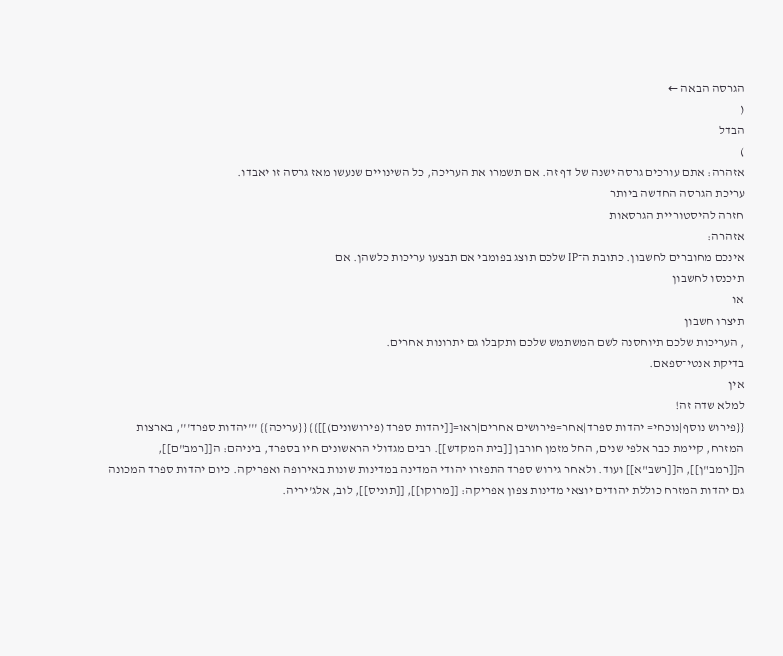הגרסה הבאה ←
(
הבדל
)
אזהרה: אתם עורכים גרסה ישנה של דף זה. אם תשמרו את העריכה, כל השינויים שנעשו מאז גרסה זו יאבדו.
עריכת הגרסה החדשה ביותר
חזרה להיסטוריית הגרסאות
אזהרה:
אינכם מחוברים לחשבון. כתובת ה־IP שלכם תוצג בפומבי אם תבצעו עריכות כלשהן. אם
תיכנסו לחשבון
או
תיצרו חשבון
, העריכות שלכם תיוחסנה לשם המשתמש שלכם ותקבלו גם יתרונות אחרים.
בדיקת אנטי־ספאם.
אין
למלא שדה זה!
{{פירוש נוסף|נוכחי= יהדות ספרד|אחר=פירושים אחרים|ראו=[[יהדות ספרד (פירושונים)]]}} {{עריכה}} '''יהדות ספרד''', בארצות המזרח, קיימת כבר אלפי שנים, החל מזמן חורבן [[בית המקדש]]. רבים מגדולי הראשונים חיו בספרד, ביניהם: ה[[רמב"ם]], ה[[רמב"ן]], ה[[רשב"א]] ועוד. ולאחר גירוש ספרד התפזרו יהודי המדינה במדינות שונות באירופה ואפריקה. כיום יהדות ספרד המכונה גם יהדות המזרח כוללת יהודים יוצאי מדינות צפון אפריקה: [[מרוקו]], [[תוניס]], לוב, אלג'יריה.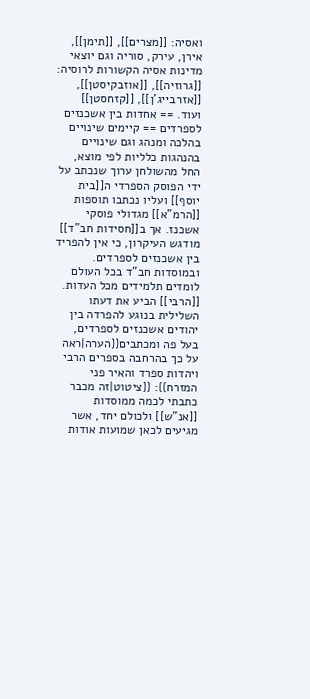ואסיה: [[מצרים]], [[תימן]], אירן, עירק, סוריה וגם יוצאי מדינות אסיה הקשורות לרוסיה: [[גרוזיה]], [[אוזבקיסטן]], [[אזרבייג'ן]], [[קזחסטן]] ועוד. == אחדות בין אשכנזים לספרדים == קיימים שינויים בהלכה ומנהג וגם שינויים בהנהגות כלליות לפי מוצא, החל מהשולחן ערוך שנכתב על ידי הפוסק הספרדי ה[[בית יוסף]] ועליו נכתבו תוספות [[הרמ"א]] מגדולי פוסקי אשכנז. אך ב[[חסידות חב"ד]] מודגש העיקרון, כי אין להפריד בין אשכנזים לספרדים. ובמוסדות חב"ד בכל העולם לומדים תלמידים מכל העדות. [[הרבי]] הביע את דעתו השלילית בנוגע להפרדה בין יהודים אשכנזים לספרדים, בעל פה ומכתבים{{הערה|ראה על כך בהרחבה בספרים הרבי ויהדות ספרד והאיר פני המזרח}}: {{ציטוט|זה מכבר כתבתי לכמה ממוסדות [[אנ"ש]] ולכולם יחד, אשר מגיעים לכאן שמועות אודות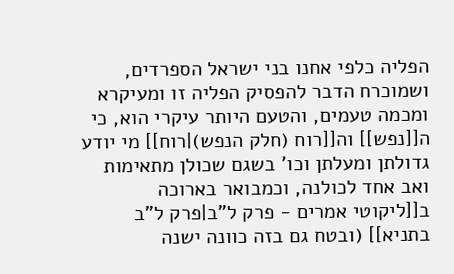הפליה כלפי אחנו בני ישראל הספרדים, ושמוכרח הדבר להפסיק הפליה זו ומעיקרא ומכמה טעמים, והטעם היותר עיקרי הוא, כי ה[[נפש]] וה[[רוח (חלק הנפש)|רוח]] מי יודע גדולתן ומעלתן וכו' בשגם שכולן מתאימות ואב אחד לכולנה, וכמבואר בארוכה ב[[ליקוטי אמרים - פרק ל"ב|פרק ל"ב בתניא]] (ובטח גם בזה כוונה ישנה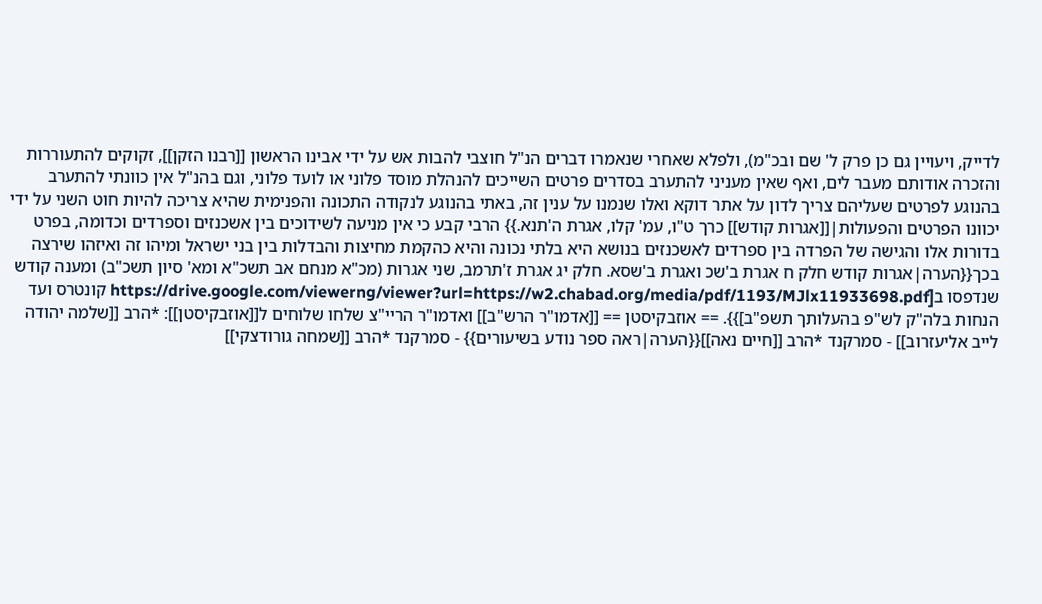לדייק, ויעויין גם כן פרק ל' שם ובכ"מ), ולפלא שאחרי שנאמרו דברים הנ"ל חוצבי להבות אש על ידי אבינו הראשון [[רבנו הזקן]], זקוקים להתעוררות והזכרה אודותם מעבר לים, ואף שאין מעניני להתערב בסדרים פרטים השייכים להנהלת מוסד פלוני או לועד פלוני, וגם בהנ"ל אין כוונתי להתערב בהנוגע לפרטים שעליהם צריך לדון על אתר דוקא ואלו שנמנו על ענין זה, באתי בהנוגע לנקודה התכונה והפנימית שהיא צריכה להיות חוט השני על ידי יכוונו הפרטים והפעולות|[[אגרות קודש]] כרך ט"ו, עמ' קלו, אגרת ה'תנא.}} הרבי קבע כי אין מניעה לשידוכים בין אשכנזים וספרדים וכדומה, בפרט בדורות אלו והגישה של הפרדה בין ספרדים לאשכנזים בנושא היא בלתי נכונה והיא כהקמת מחיצות והבדלות בין בני ישראל ומיהו זה ואיזהו שירצה בכך{{הערה|אגרות קודש חלק ח אגרת ב'שכ ואגרת ב'שסא. חלק יג אגרת ז'תרמב, שני אגרות (מכ"א מנחם אב תשכ"א ומא' סיון תשכ"ב) ומענה קודש שנדפסו ב[https://drive.google.com/viewerng/viewer?url=https://w2.chabad.org/media/pdf/1193/MJlx11933698.pdf קונטרס ועד הנחות בלה"ק לש"פ בהעלותך תשפ"ב]}}. == אוזבקיסטן == [[אדמו"ר הרש"ב]] ואדמו"ר הריי"צ שלחו שלוחים ל[[אוזבקיסטן]]: *הרב [[שלמה יהודה לייב אליעזרוב]] - סמרקנד *הרב [[חיים נאה]]{{הערה|ראה ספר נודע בשיעורים}} - סמרקנד *הרב [[שמחה גורודצקי]]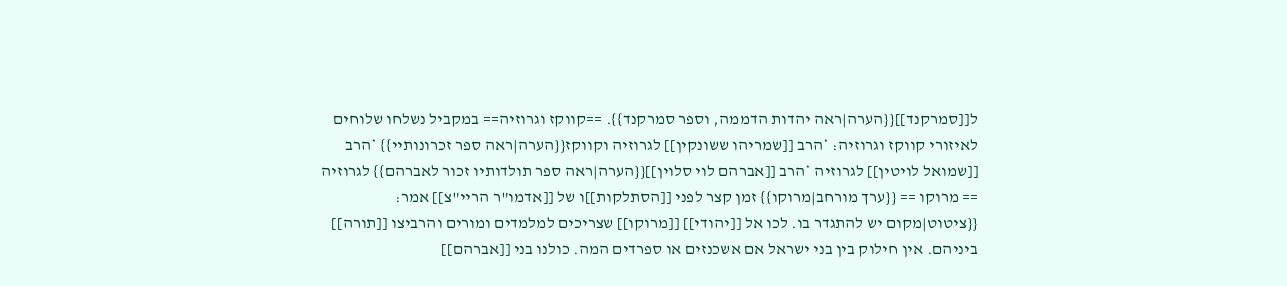ל[[סמרקנד]]{{הערה|ראה יהדות הדממה, וספר סמרקנד}}. ==קווקז וגרוזיה== במקביל נשלחו שלוחים לאיזורי קווקז וגרוזיה: *הרב [[שמריהו ששונקין]] לגרוזיה וקווקז{{הערה|ראה ספר זכרונותיי}} *הרב [[שמואל לויטין]] לגרוזיה *הרב [[אברהם לוי סלוין]]{{הערה|ראה ספר תולדותיו זכור לאברהם}} לגרוזיה == מרוקו == {{ערך מורחב|מרוקו}} זמן קצר לפני [[הסתלקות]]ו של [[אדמו"ר הריי"צ]] אמר: {{ציטוט|מקום יש להתגדר בו. לכו אל [[יהודי]] [[מרוקו]] שצריכים למלמדים ומורים והרביצו [[תורה]] ביניהם. אין חילוק בין בני ישראל אם אשכנזים או ספרדים המה. כולנו בני [[אברהם]]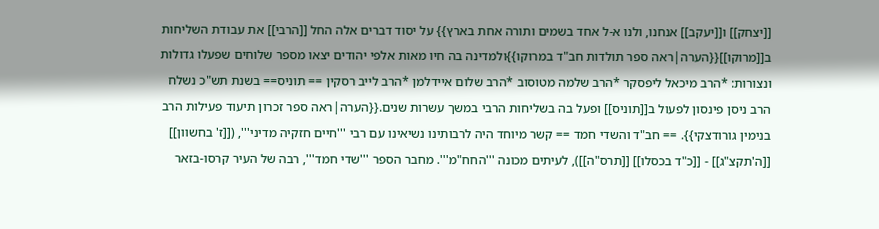[[יצחק]] ו[[יעקב]] אנחנו, ולנו א-ל אחד בשמים ותורה אחת בארץ}} על יסוד דברים אלה החל [[הרבי]] את עבודת השליחות ב[[מרוקו]]{{הערה|ראה ספר תולדות חב"ד במרוקו}}ולמדינה בה חיו מאות אלפי יהודים יצאו מספר שלוחים שפעלו גדולות ונצורות: *הרב מיכאל ליפסקר *הרב שלמה מטוסוב *הרב שלום איידלמן *הרב לייב רסקין == תוניס== בשנת תש"כ נשלח הרב ניסן פינסון לפעול ב[[תוניס]] ופעל בה בשליחות הרבי במשך עשרות שנים.{{הערה|ראה ספר זכרון תיעוד פעילות הרב בנימין גורודצקי}}. == חב"ד והשדי חמד == קשר מיוחד היה לרבותינו נשיאינו עם רבי '''חיים חזקיה מדיני''', ([[ז' בחשוון]] [[ה'תקצ"ג]] - [[כ"ד בכסלו]] [[תרס"ה]]), לעיתים מכונה '''החח"מ'''. מחבר הספר '''שדי חמד''', רבה של העיר קרסו-בזאר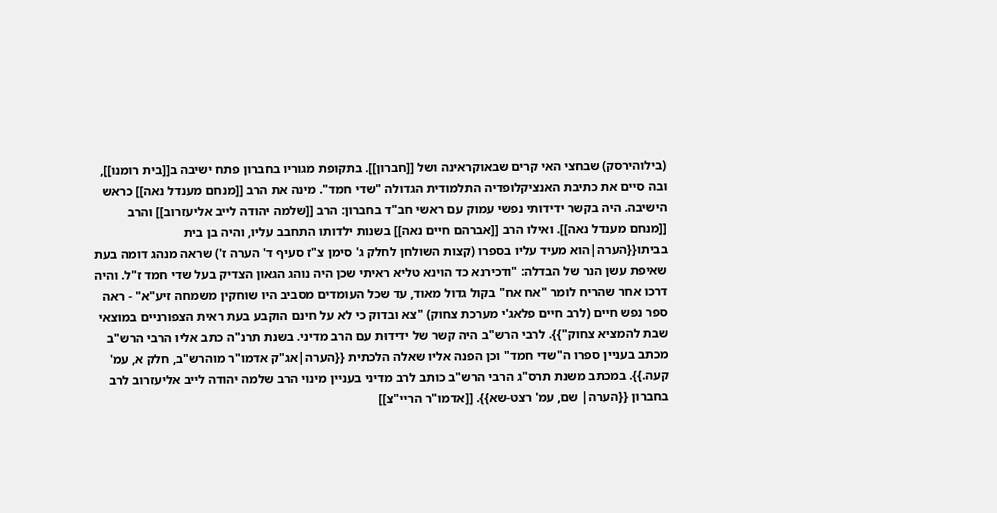(בילוהירסק) שבחצי האי קרים שבאוקראינה ושל [[חברון]]. בתקופת מגוריו בחברון פתח ישיבה ב[[בית רומנו]], ובה סיים את כתיבת האנציקלופדיה התלמודית הגדולה "שדי חמד". מינה את הרב [[מנחם מענדל נאה]] כראש הישיבה. היה בקשר ידידותי נפשי עמוק עם ראשי חב"ד בחברון: הרב [[שלמה יהודה לייב אליעזרוב]] והרב [[מנחם מענדל נאה]]. ואילו הרב [[אברהם חיים נאה]] בשנות ילדותו התחבב עליו, והיה בן בית בביתו{{הערה|הוא מעיד עליו בספרו (קצות השולחן לחלק ג' סימן צ"ז סעיף ד' הערה ז') שראה מנהג דומה בעת שאיפת עשן הנר של הבדלה: "ודכירנא כד הוינא טליא ראיתי שכן היה נוהג הגאון הצדיק בעל שדי חמד ז"ל. והיה דרכו אחר שהריח לומר "אח אח" בקול גדול מאוד, עד שכל העומדים מסביב היו שוחקין משמחה זיע"א" - ראה ספר נפש חיים (לרב חיים פלאג'י מערכת צחוק) "צא ובדוק כי לא על חינם הוקבע בעת ראית הצפורניים במוצאי שבת להמציא צחוק"}}. לרבי הרש"ב היה קשר של ידידוּת עם הרב מדיני. בשנת תרנ"ה כתב אליו הרבי הרש"ב מכתב בעניין ספרו ה"שדי חמד" וכן הפנה אליו שאלה הלכתית {{הערה|אג"ק אדמו"ר מוהרש"ב, חלק א, עמ' קעה.}}. במכתב משנת תרס"ג הרבי הרש"ב כותב לרב מדיני בעניין מינוי הרב שלמה יהודה לייב אליעזרוב לרב בחברון {{הערה| שם, עמ' רצט-שא}}. [[אדמו"ר הריי"צ]]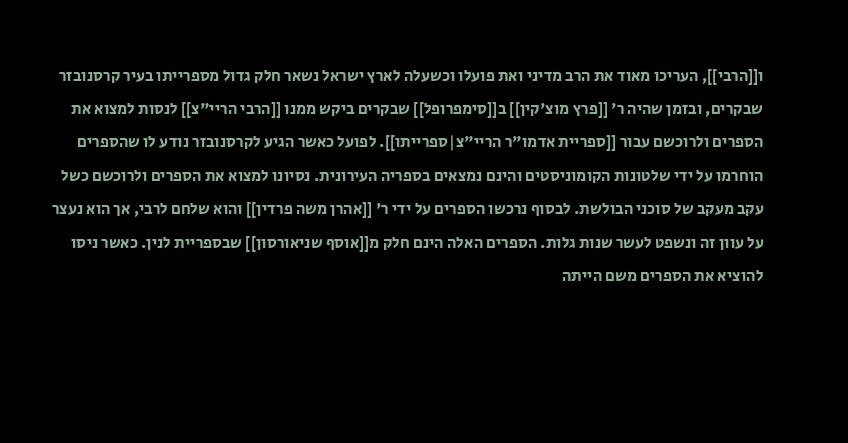ו[[הרבי]], העריכו מאוד את הרב מדיני ואת פועלו וכשעלה לארץ ישראל נשאר חלק גדול מספרייתו בעיר קרסנובזר שבקרים, ובזמן שהיה ר' [[פרץ מוצ'קין]] ב[[סימפרופל]] שבקרים ביקש ממנו [[הרבי הריי"צ]] לנסות למצוא את הספרים ולרוכשם עבור [[ספריית אדמו"ר הריי"צ|ספרייתו]]. לפועל כאשר הגיע לקרסנובזר נודע לו שהספרים הוחרמו על ידי שלטונות הקומוניסטים והינם נמצאים בספריה העירונית. נסיונו למצוא את הספרים ולרוכשם כשל עקב מעקב של סוכני הבולשת. לבסוף נרכשו הספרים על ידי ר' [[אהרן משה פרדין]] והוא שלחם לרבי, אך הוא נעצר על עוון זה ונשפט לעשר שנות גלות. הספרים האלה הינם חלק מ[[אוסף שניאורסון]] שבספריית לנין. כאשר ניסו להוציא את הספרים משם הייתה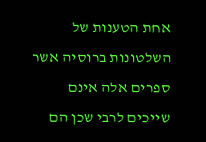אחת הטענות של השלטונות ברוסיה אשר ספרים אלה אינם שייכים לרבי שכן הם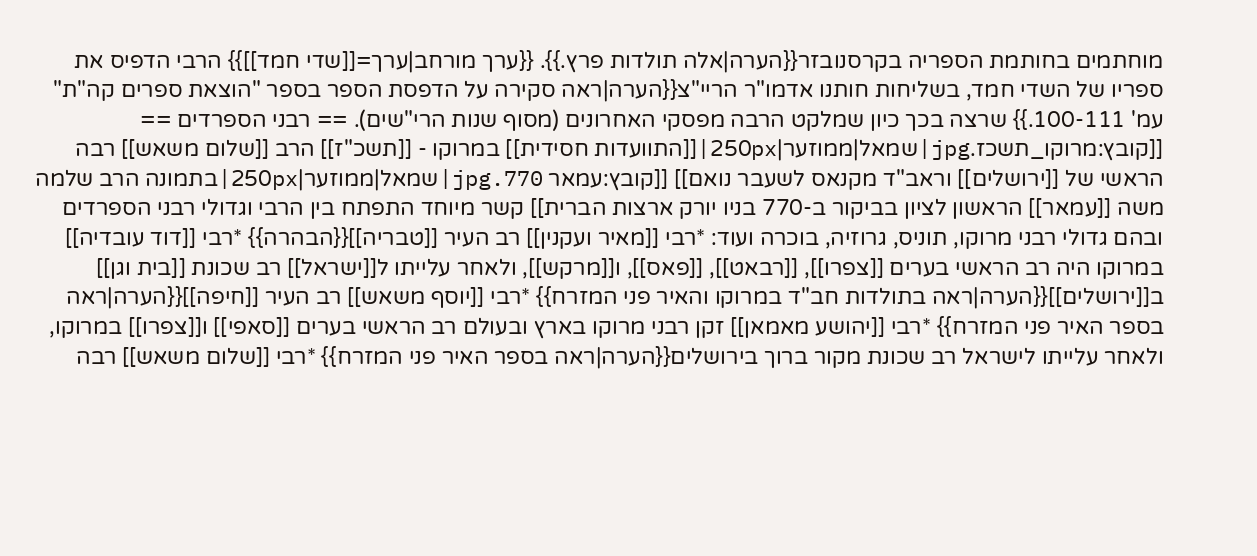מוחתמים בחותמת הספריה בקרסנובזר{{הערה|אלה תולדות פרץ.}}. {{ערך מורחב|ערך=[[שדי חמד]]}} הרבי הדפיס את ספריו של השדי חמד, בשליחות חותנו אדמו"ר הריי"צ{{הערה|ראה סקירה על הדפסת הספר בספר "הוצאת ספרים קה"ת" עמ' 100-111.}} שרצה בכך כיון שמלקט הרבה מפסקי האחרונים (מסוף שנות הרי"שים). == רבני הספרדים == [[קובץ:מרוקו_תשכז.jpg|שמאל|ממוזער|250px|[[התוועדות חסידית]] במרוקו - [[תשכ"ז]] הרב [[שלום משאש]] רבה הראשי של [[ירושלים]] וראב"ד מקנאס לשעבר נואם]] [[קובץ:עמאר 770.jpg|שמאל|ממוזער|250px|בתמונה הרב שלמה משה [[עמאר]] הראשון לציון בביקור ב-770 בניו יורק ארצות הברית]] קשר מיוחד התפתח בין הרבי וגדולי רבני הספרדים ובהם גדולי רבני מרוקו, תוניס, גרוזיה, בוכרה ועוד: *רבי [[מאיר ועקנין]] רב העיר [[טבריה]]{{הבהרה}} *רבי [[דוד עובדיה]] במרוקו היה רב הראשי בערים [[צפרו]], [[רבאט]], [[פאס]], ו[[מרקש]], ולאחר עלייתו ל[[ישראל]] רב שכונת [[בית וגן]] ב[[ירושלים]]{{הערה|ראה בתולדות חב"ד במרוקו והאיר פני המזרח}} *רבי [[יוסף משאש]] רב העיר [[חיפה]]{{הערה|ראה בספר האיר פני המזרח}} *רבי [[יהושע מאמאן]] זקן רבני מרוקו בארץ ובעולם רב הראשי בערים [[סאפי]] ו[[צפרו]] במרוקו, ולאחר עלייתו לישראל רב שכונת מקור ברוך בירושלים{{הערה|ראה בספר האיר פני המזרח}} *רבי [[שלום משאש]] רבה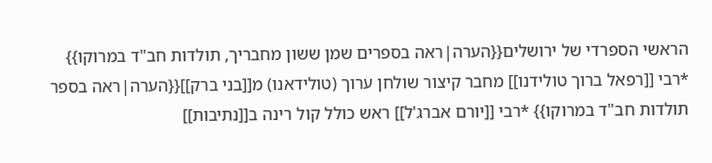הראשי הספרדי של ירושלים{{הערה|ראה בספרים שמן ששון מחבריך, תולדות חב"ד במרוקו}} *רבי [[רפאל ברוך טולידנו]] מחבר קיצור שולחן ערוך (טולידאנו) מ[[בני ברק]]{{הערה|ראה בספר תולדות חב"ד במרוקו}} *רבי [[יורם אברג'ל]] ראש כולל קול רינה ב[[נתיבות]]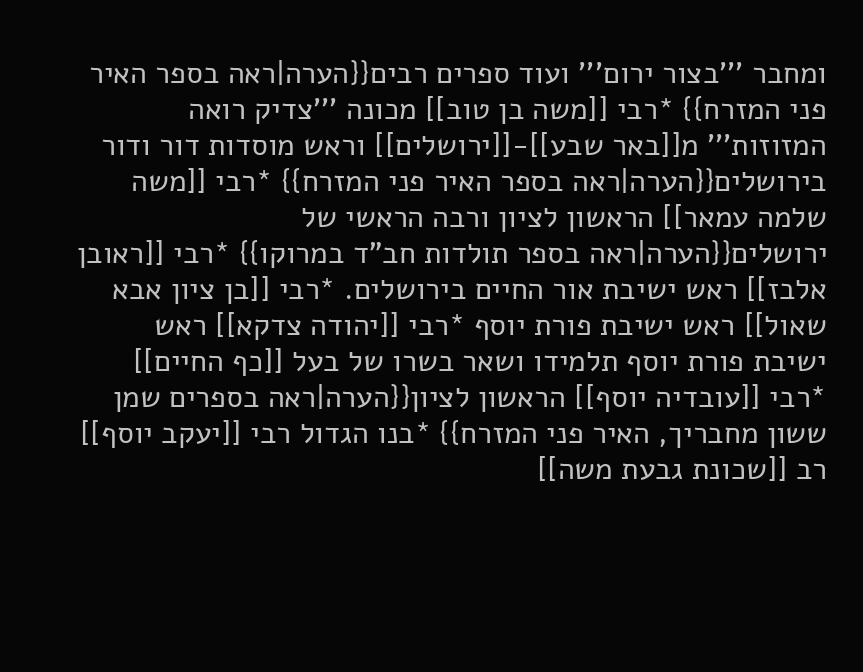ומחבר '''בצור ירום''' ועוד ספרים רבים{{הערה|ראה בספר האיר פני המזרח}} *רבי [[משה בן טוב]] מכונה '''צדיק רואה המזוזות''' מ[[באר שבע]]-[[ירושלים]] וראש מוסדות דור ודור בירושלים{{הערה|ראה בספר האיר פני המזרח}} *רבי [[משה שלמה עמאר]] הראשון לציון ורבה הראשי של ירושלים{{הערה|ראה בספר תולדות חב"ד במרוקו}} *רבי [[ראובן אלבז]] ראש ישיבת אור החיים בירושלים. *רבי [[בן ציון אבא שאול]] ראש ישיבת פורת יוסף *רבי [[יהודה צדקא]] ראש ישיבת פורת יוסף תלמידו ושאר בשרו של בעל [[כף החיים]] *רבי [[עובדיה יוסף]] הראשון לציון{{הערה|ראה בספרים שמן ששון מחבריך, האיר פני המזרח}} *בנו הגדול רבי [[יעקב יוסף]] רב [[שכונת גבעת משה]]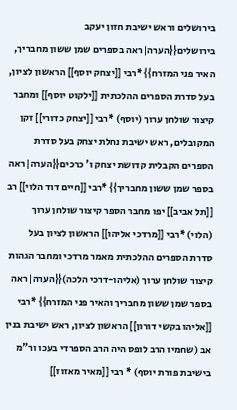בירושלים וראש ישיבת חזון יעקב בירושלים{{הערה|ראה בספרים שמן ששון מחבריך, האיר פני המזרח}} *רבי [[יצחק יוסף]] הראשון לציון, בעל סדרת הספרים ההלכתית [[ילקוט יוסף]] ומחבר קיצור שולחן ערוך (יוסף) *רבי [[יצחק כדורי]] זקן המקובלים, ראש ישיבת נחלת יצחק בעל סדרת הספרים הקבלית קדושת יצחק ו' כרכים{{הערה|ראה בספר שמן ששון מחבריך}} *רבי [[חיים דוד הלוי]] רב [[תל אביב]] יפו מחבר הספר קיצור שולחן ערוך (הלוי) *רבי [[מרדכי אליהו]] הראשון לציון בעל סדרת הספרים ההלכתית מאמר מרדכי ומחבר הגהות קיצור שולחן ערוך (אליהו-דרכי הלכה){{הערה|ראה בספר שמן ששון מחבריך והאיר פני המזרח}} *רבי [[אליהו בקשי דורון]] הראשון לציון, ראש ישיבת בנין אב (שחמיו הרב לופס היה הרב הספרדי בעכו ור"מ בישיבת פורת יוסף) * רבי [[מאיר מאזוז]]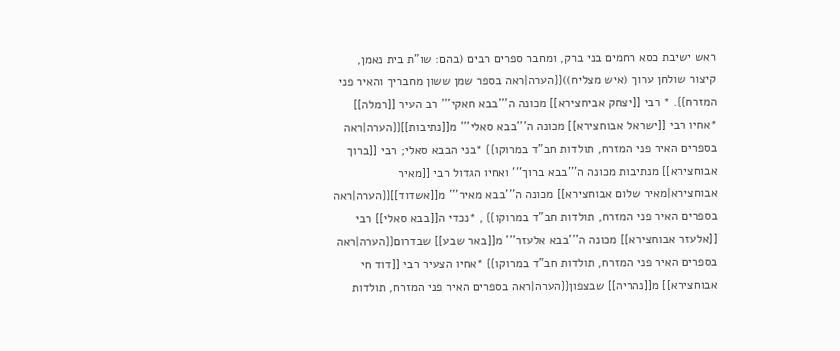ראש ישיבת כסא רחמים בני ברק, ומחבר ספרים רבים (בהם: שו"ת בית נאמן, קיצור שולחן ערוך (איש מצליח)){{הערה|ראה בספר שמן ששון מחבריך והאיר פני המזרח}}. * רבי [[יצחק אביחצירא]] מכונה ה'''בבא חאקי''' רב העיר [[רמלה]] *אחיו רבי [[ישראל אבוחצירא]] מכונה ה'''בבא סאלי''' מ[[נתיבות]]{{הערה|ראה בספרים האיר פני המזרח, תולדות חב"ד במרוקו}} *בני הבבא סאלי; רבי [[ברוך אבוחצירא]] מנתיבות מכונה ה'''בבא ברוך''' ואחיו הגדול רבי [[מאיר אבוחצירא|מאיר שלום אבוחצירא]] מכונה ה'''בבא מאיר''' מ[[אשדוד]]{{הערה|ראה בספרים האיר פני המזרח, תולדות חב"ד במרוקו}} , *נכדי ה[[בבא סאלי]] רבי [[אלעזר אבוחצירא]] מכונה ה'''בבא אלעזר''' מ[[באר שבע]] שבדרום{{הערה|ראה בספרים האיר פני המזרח, תולדות חב"ד במרוקו}} *אחיו הצעיר רבי [[דוד חי אבוחצירא]] מ[[נהריה]] שבצפון{{הערה|ראה בספרים האיר פני המזרח, תולדות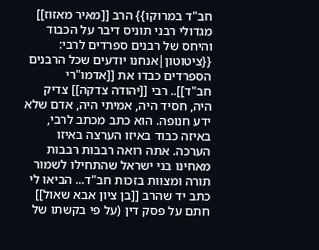חב"ד במרוקו}} הרב [[מאיר מאזוז]] מגדולי רבני תוניס דיבר על הכבוד והיחס של רבנים ספרדים לרבי: {{ציטוטון|אנחנו יודעים שכל הרבנים הספרדים כבדו את [[אדמו"רי חב"ד]].. רבי [[יהודה צדקה]] צדיק היה, חסיד היה, אמיתי היה, אדם שלא ידע חנופה. הוא כתב מכתב לרבי, באיזה כבוד באיזו הערצה באיזו הערכה. אתה רואה רבבות רבבות מאחינו בני ישראל שהתחילו לשמור תורה ומצוות בזכות חב"ד... הביאו לי כתב יד שהרב [[בן ציון אבא שאול]] חתם על פסק דין (על פי בקשתו של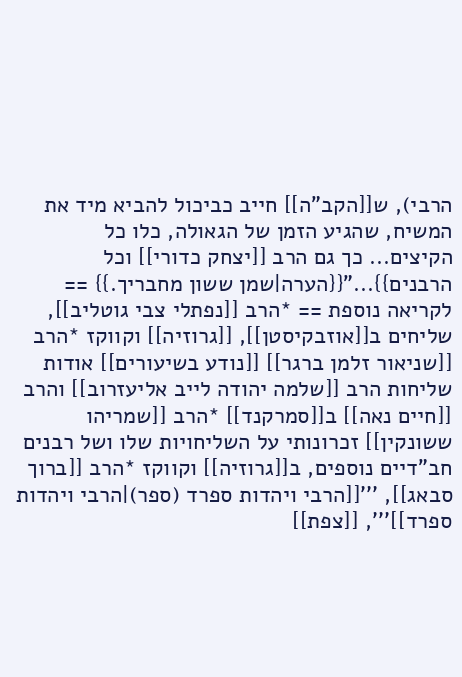הרבי), ש[[הקב"ה]] חייב כביכול להביא מיד את המשיח, שהגיע הזמן של הגאולה, כלו כל הקיצים... כך גם הרב [[יצחק כדורי]] וכל הרבנים}}..."{{הערה|שמן ששון מחבריך.}} == לקריאה נוספת == *הרב [[נפתלי צבי גוטליב]], שליחים ב[[אוזבקיסטן]], [[גרוזיה]] וקווקז *הרב [[שניאור זלמן ברגר]] [[נודע בשיעורים]] אודות שליחות הרב [[שלמה יהודה לייב אליעזרוב]] והרב [[חיים נאה]] ב[[סמרקנד]] *הרב [[שמריהו ששונקין]] זכרונותי על השליחויות שלו ושל רבנים חב"דיים נוספים, ב[[גרוזיה]] וקווקז *הרב [[ברוך סבאג]], '''[[הרבי ויהדות ספרד (ספר)|הרבי ויהדות ספרד]]''', [[צפת]]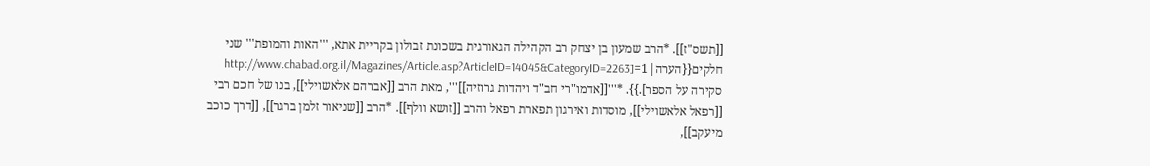[[תשס"ז]]. *הרב שמעון בן יצחק רב הקהילה הגאורגית בשכונת זבולון בקריית אתא, '''האות והמופת''' שני חלקים{{הערה|1=[http://www.chabad.org.il/Magazines/Article.asp?ArticleID=14045&CategoryID=2263 סקירה על הספר].}}. *'''[[אדמו"רי חב"ד ויהדות גרוזיה]]''', מאת הרב [[אברהם אלאשוילי]], בנו של חכם רבי [[רפאל אלאשוילי]], מוסדות ואירגון תפארת רפאל והרב [[זושא וולף]]. *הרב [[שניאור זלמן ברגר]], [[דרך כוכב מיעקב]],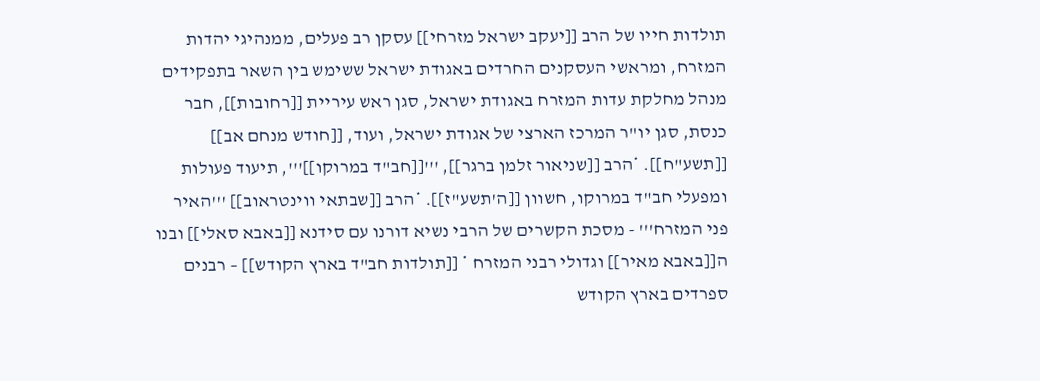תולדות חייו של הרב [[יעקב ישראל מזרחי]] עסקן רב פעלים, ממנהיגי יהדות המזרח, ומראשי העסקנים החרדים באגודת ישראל ששימש בין השאר בתפקידים מנהל מחלקת עדות המזרח באגודת ישראל, סגן ראש עיריית [[רחובות]], חבר כנסת, סגן יו"ר המרכז הארצי של אגודת ישראל, ועוד, [[חודש מנחם אב]] [[תשע"ח]]. *הרב [[שניאור זלמן ברגר]], '''[[חב"ד במרוקו]]''', תיעוד פעולות ומפעלי חב"ד במרוקו, חשוון [[ה'תשע"ז]]. *הרב [[שבתאי ווינטראוב]] '''האיר פני המזרח''' - מסכת הקשרים של הרבי נשיא דורנו עם סידנא [[באבא סאלי]] ובנו ה[[באבא מאיר]] וגדולי רבני המזרח * [[תולדות חב"ד בארץ הקודש]] – רבנים ספרדים בארץ הקודש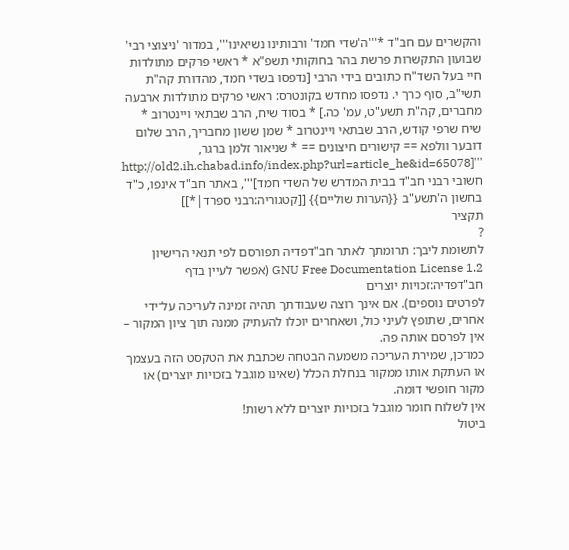והקשרים עם חב"ד *'''ה'שדי חמד' ורבותינו נשיאינו''', במדור 'ניצוצי רבי' שבועון התקשרות פרשת בהר בחוקותי תשפ"א * ראשי פרקים מתולדות חיי בעל השד"ח כתובים בידי הרבי [נדפסו בשדי חמד, מהדורת קה"ת תשי"ב, סוף כרך י. נדפסו מחדש בקונטרס: ראשי פרקים מתולדות ארבעה מחברים, קה"ת תשע"ט, עמ' כה.] * בסוד שיח, הרב שבתאי ויינטרוב * שיח שרפי קודש, הרב שבתאי ויינטרוב * שמן ששון מחבריך, הרב שלום דובער וולפא == קישורים חיצונים == * שניאור זלמן ברגר, '''[http://old2.ih.chabad.info/index.php?url=article_he&id=65078 חשובי רבני חב"ד בבית המדרש של השדי חמד]''', באתר חב"ד אינפו, כ"ד בחשון ה'תשע"ב {{הערות שוליים}} [[קטגוריה:רבני ספרד|*]]
תקציר
?
לתשומת ליבך: תרומתך לאתר חב"דפדיה תפורסם לפי תנאי הרישיון GNU Free Documentation License 1.2 (אפשר לעיין בדף
חב"דפדיה:זכויות יוצרים
לפרטים נוספים). אם אינך רוצה שעבודתך תהיה זמינה לעריכה על־ידי אחרים, שתופץ לעיני כול, ושאחרים יוכלו להעתיק ממנה תוך ציון המקור – אין לפרסם אותה פה.
כמו־כן, שמירת העריכה משמעה הבטחה שכתבת את הטקסט הזה בעצמך או העתקת אותו ממקור בנחלת הכלל (שאינו מוגבל בזכויות יוצרים) או מקור חופשי דומה.
אין לשלוח חומר מוגבל בזכויות יוצרים ללא רשות!
ביטול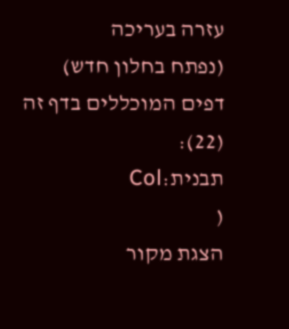עזרה בעריכה
(נפתח בחלון חדש)
דפים המוכללים בדף זה (22):
תבנית:Col
(
הצגת מקור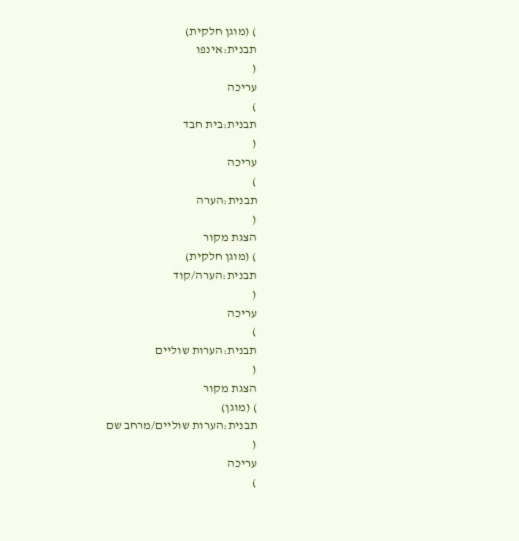) (מוגן חלקית)
תבנית:אינפו
(
עריכה
)
תבנית:בית חבד
(
עריכה
)
תבנית:הערה
(
הצגת מקור
) (מוגן חלקית)
תבנית:הערה/קוד
(
עריכה
)
תבנית:הערות שוליים
(
הצגת מקור
) (מוגן)
תבנית:הערות שוליים/מרחב שם
(
עריכה
)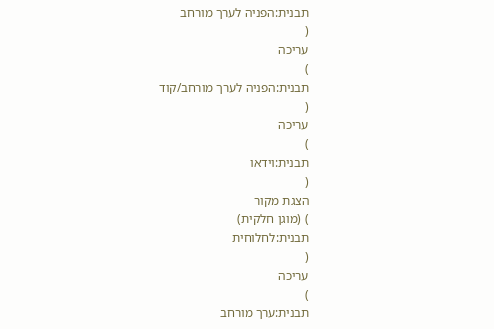תבנית:הפניה לערך מורחב
(
עריכה
)
תבנית:הפניה לערך מורחב/קוד
(
עריכה
)
תבנית:וידאו
(
הצגת מקור
) (מוגן חלקית)
תבנית:לחלוחית
(
עריכה
)
תבנית:ערך מורחב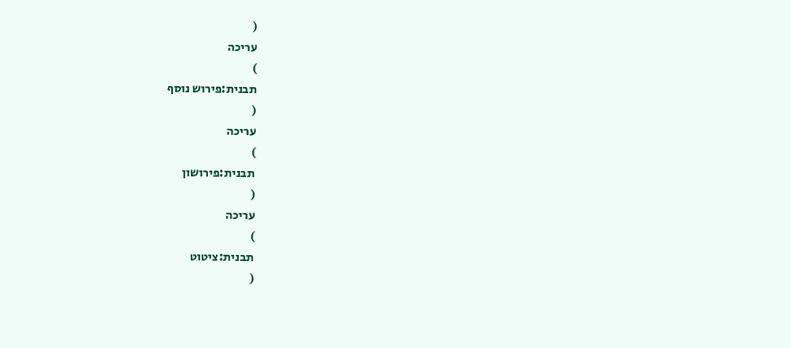(
עריכה
)
תבנית:פירוש נוסף
(
עריכה
)
תבנית:פירושון
(
עריכה
)
תבנית:ציטוט
(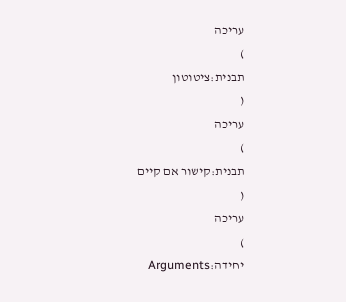עריכה
)
תבנית:ציטוטון
(
עריכה
)
תבנית:קישור אם קיים
(
עריכה
)
יחידה:Arguments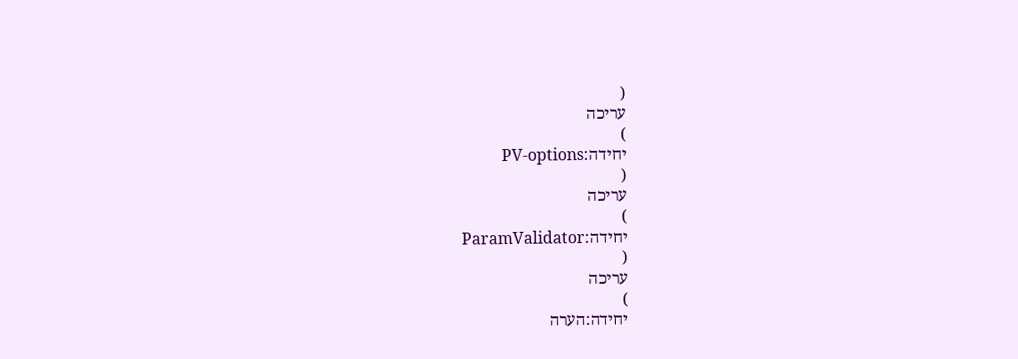(
עריכה
)
יחידה:PV-options
(
עריכה
)
יחידה:ParamValidator
(
עריכה
)
יחידה:הערה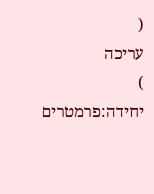(
עריכה
)
יחידה:פרמטרים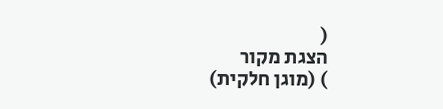(
הצגת מקור
) (מוגן חלקית)